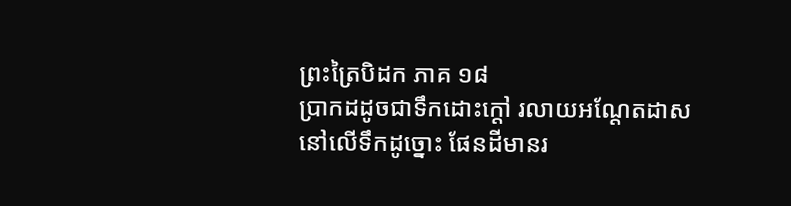ព្រះត្រៃបិដក ភាគ ១៨
ប្រាកដដូចជាទឹកដោះក្តៅ រលាយអណ្តែតដាស នៅលើទឹកដូច្នោះ ផែនដីមានរ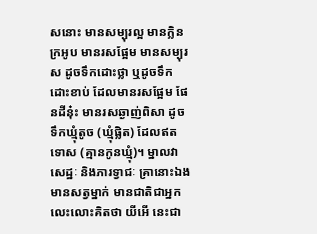សនោះ មានសម្បុរល្អ មានក្លិនក្រអូប មានរសផ្អែម មានសម្បុរស ដូចទឹកដោះថ្លា ឬដូចទឹកដោះខាប់ ដែលមានរសផ្អែម ផែនដីនុ៎ះ មានរសឆ្ងាញ់ពិសា ដូចទឹកឃ្មុំតូច (ឃ្មុំផ្លិត) ដែលឥតទោស (គ្មានកូនឃ្មុំ)។ ម្នាលវាសេដ្ឋៈ និងភារទ្វាជៈ គ្រានោះឯង មានសត្វម្នាក់ មានជាតិជាអ្នក លេះលោះគិតថា យីអើ នេះជា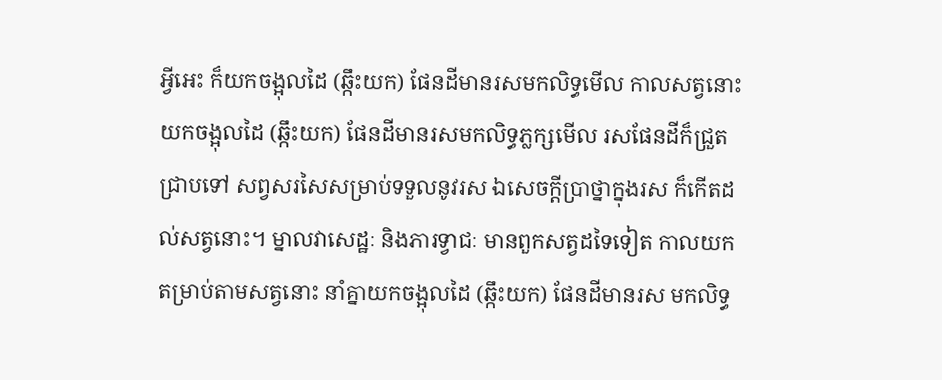អ្វីអេះ ក៏យកចង្អុលដៃ (ឆ្កឹះយក) ផែនដីមានរសមកលិទ្ធមើល កាលសត្វនោះយកចង្អុលដៃ (ឆ្កឹះយក) ផែនដីមានរសមកលិទ្ធភ្លក្សមើល រសផែនដីក៏ជ្រួតជ្រាបទៅ សព្វសរសៃសម្រាប់ទទួលនូវរស ឯសេចក្តីប្រាថ្នាក្នុងរស ក៏កើតដល់សត្វនោះ។ ម្នាលវាសេដ្ឋៈ និងភារទ្វាជៈ មានពួកសត្វដទៃទៀត កាលយកតម្រាប់តាមសត្វនោះ នាំគ្នាយកចង្អុលដៃ (ឆ្កឹះយក) ផែនដីមានរស មកលិទ្ធ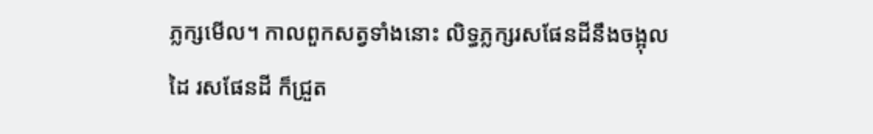ភ្លក្សមើល។ កាលពួកសត្វទាំងនោះ លិទ្ធភ្លក្សរសផែនដីនឹងចង្អុលដៃ រសផែនដី ក៏ជ្រួត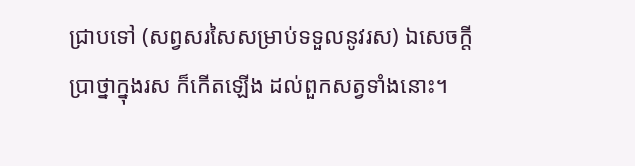ជ្រាបទៅ (សព្វសរសៃសម្រាប់ទទួលនូវរស) ឯសេចក្តីប្រាថ្នាក្នុងរស ក៏កើតឡើង ដល់ពួកសត្វទាំងនោះ។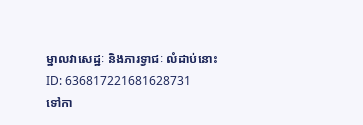ម្នាលវាសេដ្ឋៈ និងភារទ្វាជៈ លំដាប់នោះ
ID: 636817221681628731
ទៅកា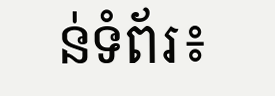ន់ទំព័រ៖